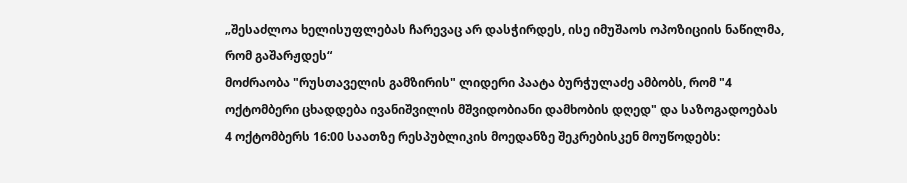„შესაძლოა ხელისუფლებას ჩარევაც არ დასჭირდეს, ისე იმუშაოს ოპოზიციის ნაწილმა, რომ გაშარჟდეს“
მოძრაობა "რუსთაველის გამზირის" ლიდერი პაატა ბურჭულაძე ამბობს, რომ "4 ოქტომბერი ცხადდება ივანიშვილის მშვიდობიანი დამხობის დღედ" და საზოგადოებას 4 ოქტომბერს 16:00 საათზე რესპუბლიკის მოედანზე შეკრებისკენ მოუწოდებს: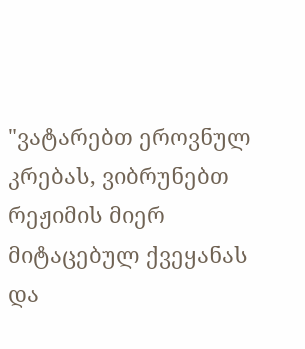"ვატარებთ ეროვნულ კრებას, ვიბრუნებთ რეჟიმის მიერ მიტაცებულ ქვეყანას და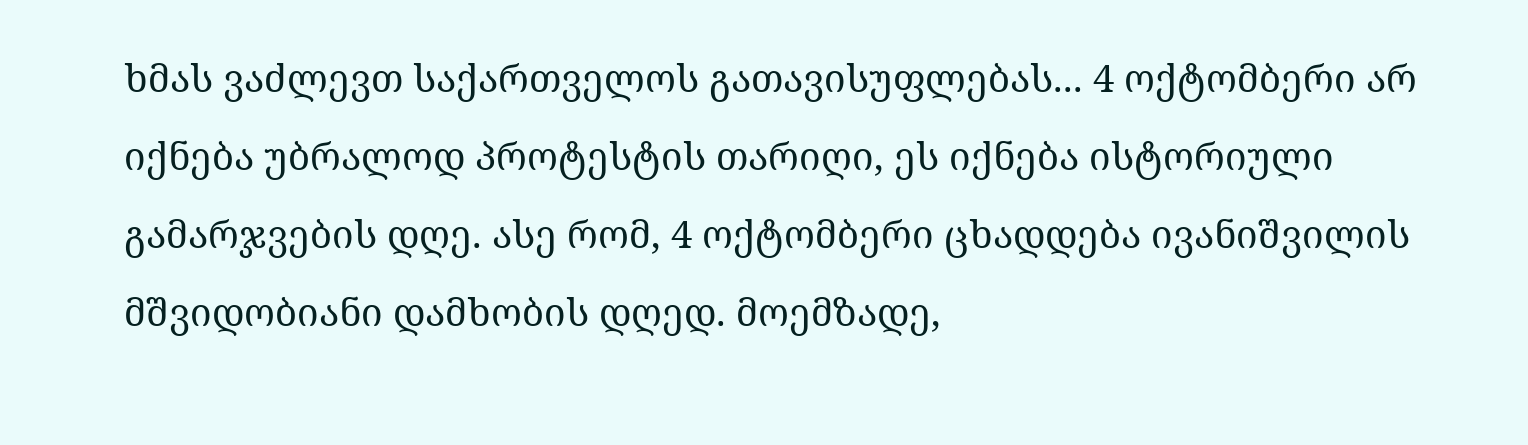ხმას ვაძლევთ საქართველოს გათავისუფლებას... 4 ოქტომბერი არ იქნება უბრალოდ პროტესტის თარიღი, ეს იქნება ისტორიული გამარჯვების დღე. ასე რომ, 4 ოქტომბერი ცხადდება ივანიშვილის მშვიდობიანი დამხობის დღედ. მოემზადე,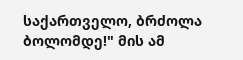საქართველო, ბრძოლა ბოლომდე!" მის ამ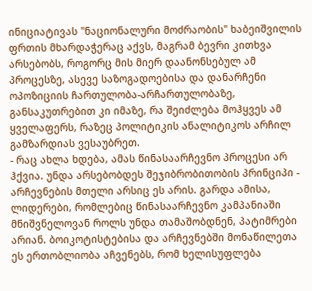ინიციატივას "ნაციონალური მოძრაობის" ხაბეიშვილის ფრთის მხარდაჭერაც აქვს, მაგრამ ბევრი კითხვა არსებობს, როგორც მის მიერ დაანონსებულ ამ პროცესზე, ასევე საზოგადოებისა და დანარჩენი ოპოზიციის ჩართულობა-არჩართულობაზე, განსაკუთრებით კი იმაზე, რა შეიძლება მოჰყვეს ამ ყველაფერს, რაზეც პოლიტიკის ანალიტიკოს არჩილ გამზარდიას ვესაუბრეთ.
- რაც ახლა ხდება, ამას წინასაარჩევნო პროცესი არ ჰქვია. უნდა არსებობდეს შეჯიბრობითობის პრინციპი - არჩევნების მთელი არსიც ეს არის. გარდა ამისა, ლიდერები, რომლებიც წინასაარჩევნო კამპანიაში მნიშვნელოვან როლს უნდა თამაშობდნენ, პატიმრები არიან. ბოიკოტისტებისა და არჩევნებში მონაწილეთა ეს ერთობლიობა აჩვენებს, რომ ხელისუფლება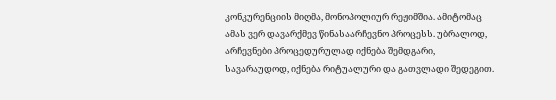კონკურენციის მიღმა, მონოპოლიურ რეჟიმშია. ამიტომაც ამას ვერ დავარქმევ წინასაარჩევნო პროცესს. უბრალოდ, არჩევნები პროცედურულად იქნება შემდგარი, სავარაუდოდ, იქნება რიტუალური და გათვლადი შედეგით.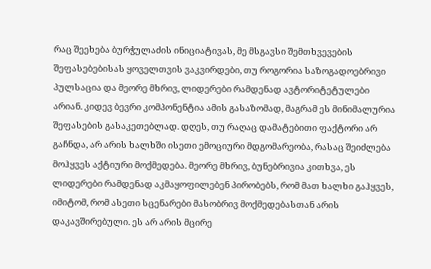რაც შეეხება ბურჭულაძის ინიციატივას, მე მსგავსი შემთხვევების შეფასებებისას ყოველთვის ვაკვირდები, თუ როგორია საზოგადოებრივი პულსაცია და მეორე მხრივ, ლიდერები რამდენად ავტორიტეტულები არიან. კიდევ ბევრი კომპონენტია ამის გასაზომად, მაგრამ ეს მინიმალურია შეფასების გასაკეთებლად. დღეს, თუ რაღაც დამატებითი ფაქტორი არ გაჩნდა, არ არის ხალხში ისეთი ემოციური მდგომარეობა, რასაც შეიძლება მოჰყვეს აქტიური მოქმედება. მეორე მხრივ, ბუნებრივია კითხვა, ეს ლიდერები რამდენად აკმაყოფილებენ პირობებს, რომ მათ ხალხი გაჰყვეს, იმიტომ, რომ ასეთი სცენარები მასობრივ მოქმედებასთან არის დაკავშირებული. ეს არ არის მცირე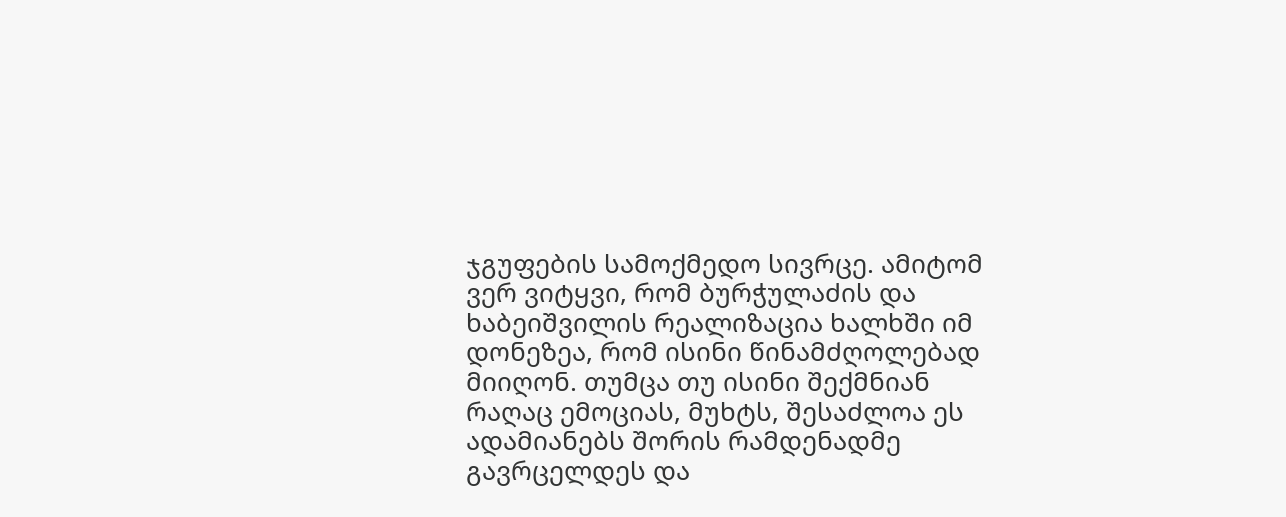ჯგუფების სამოქმედო სივრცე. ამიტომ ვერ ვიტყვი, რომ ბურჭულაძის და ხაბეიშვილის რეალიზაცია ხალხში იმ დონეზეა, რომ ისინი წინამძღოლებად მიიღონ. თუმცა თუ ისინი შექმნიან რაღაც ემოციას, მუხტს, შესაძლოა ეს ადამიანებს შორის რამდენადმე გავრცელდეს და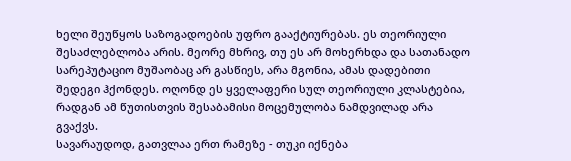ხელი შეუწყოს საზოგადოების უფრო გააქტიურებას. ეს თეორიული შესაძლებლობა არის. მეორე მხრივ, თუ ეს არ მოხერხდა და სათანადო სარეპუტაციო მუშაობაც არ გასწიეს, არა მგონია, ამას დადებითი შედეგი ჰქონდეს. ოღონდ ეს ყველაფერი სულ თეორიული კლასტებია, რადგან ამ წუთისთვის შესაბამისი მოცემულობა ნამდვილად არა გვაქვს.
სავარაუდოდ, გათვლაა ერთ რამეზე - თუკი იქნება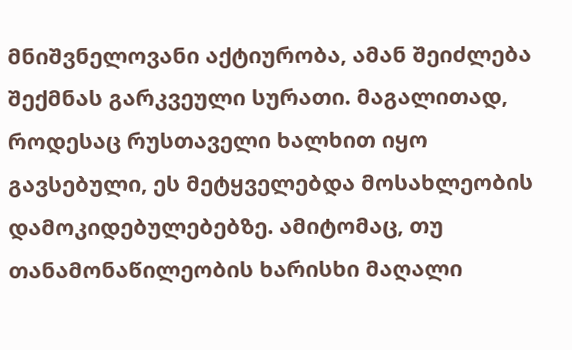მნიშვნელოვანი აქტიურობა, ამან შეიძლება შექმნას გარკვეული სურათი. მაგალითად, როდესაც რუსთაველი ხალხით იყო გავსებული, ეს მეტყველებდა მოსახლეობის დამოკიდებულებებზე. ამიტომაც, თუ თანამონაწილეობის ხარისხი მაღალი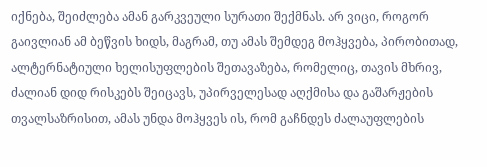იქნება, შეიძლება ამან გარკვეული სურათი შექმნას. არ ვიცი, როგორ გაივლიან ამ ბეწვის ხიდს, მაგრამ, თუ ამას შემდეგ მოჰყვება, პირობითად, ალტერნატიული ხელისუფლების შეთავაზება, რომელიც, თავის მხრივ, ძალიან დიდ რისკებს შეიცავს, უპირველესად აღქმისა და გაშარჟების თვალსაზრისით, ამას უნდა მოჰყვეს ის, რომ გაჩნდეს ძალაუფლების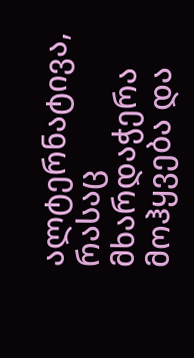ალტერნატივა, რასაც მხარდაჭერა მოჰყვება და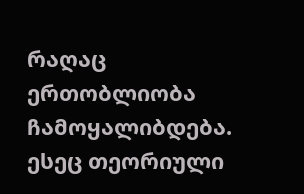რაღაც ერთობლიობა ჩამოყალიბდება. ესეც თეორიული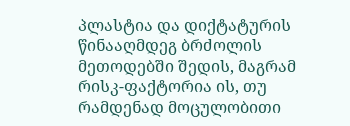პლასტია და დიქტატურის წინააღმდეგ ბრძოლის მეთოდებში შედის, მაგრამ რისკ-ფაქტორია ის, თუ რამდენად მოცულობითი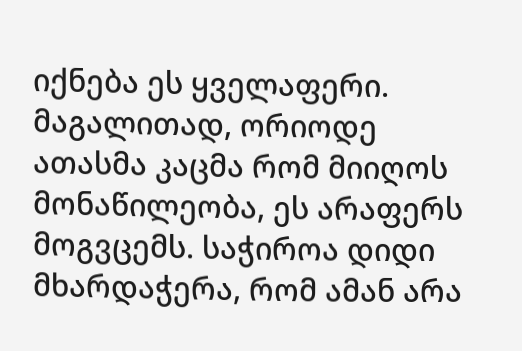იქნება ეს ყველაფერი. მაგალითად, ორიოდე ათასმა კაცმა რომ მიიღოს მონაწილეობა, ეს არაფერს მოგვცემს. საჭიროა დიდი მხარდაჭერა, რომ ამან არა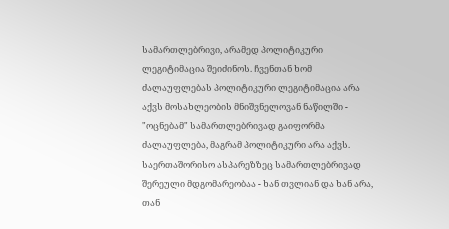სამართლებრივი, არამედ პოლიტიკური ლეგიტიმაცია შეიძინოს. ჩვენთან ხომ ძალაუფლებას პოლიტიკური ლეგიტიმაცია არა აქვს მოსახლეობის მნიშვნელოვან ნაწილში - "ოცნებამ" სამართლებრივად გაიფორმა ძალაუფლება, მაგრამ პოლიტიკური არა აქვს. საერთაშორისო ასპარეზზეც სამართლებრივად შერეული მდგომარეობაა - ხან თვლიან და ხან არა, თან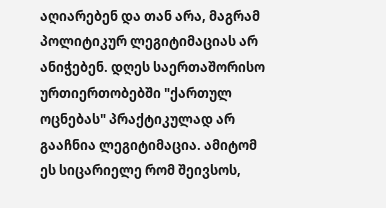აღიარებენ და თან არა, მაგრამ პოლიტიკურ ლეგიტიმაციას არ ანიჭებენ. დღეს საერთაშორისო ურთიერთობებში "ქართულ ოცნებას" პრაქტიკულად არ გააჩნია ლეგიტიმაცია. ამიტომ ეს სიცარიელე რომ შეივსოს,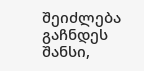შეიძლება გაჩნდეს შანსი,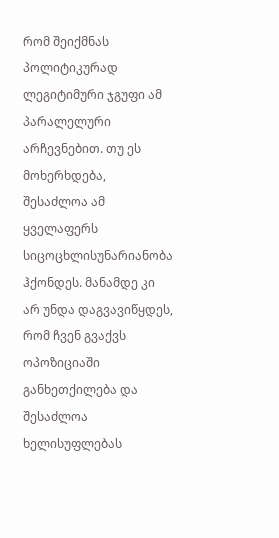რომ შეიქმნას პოლიტიკურად ლეგიტიმური ჯგუფი ამ პარალელური არჩევნებით. თუ ეს მოხერხდება, შესაძლოა ამ ყველაფერს სიცოცხლისუნარიანობა ჰქონდეს. მანამდე კი არ უნდა დაგვავიწყდეს, რომ ჩვენ გვაქვს ოპოზიციაში განხეთქილება და შესაძლოა ხელისუფლებას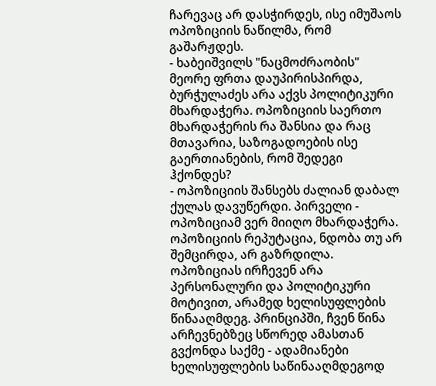ჩარევაც არ დასჭირდეს, ისე იმუშაოს ოპოზიციის ნაწილმა, რომ გაშარჟდეს.
- ხაბეიშვილს "ნაცმოძრაობის" მეორე ფრთა დაუპირისპირდა, ბურჭულაძეს არა აქვს პოლიტიკური მხარდაჭერა. ოპოზიციის საერთო მხარდაჭერის რა შანსია და რაც მთავარია, საზოგადოების ისე გაერთიანების, რომ შედეგი ჰქონდეს?
- ოპოზიციის შანსებს ძალიან დაბალ ქულას დავუწერდი. პირველი - ოპოზიციამ ვერ მიიღო მხარდაჭერა. ოპოზიციის რეპუტაცია, ნდობა თუ არ შემცირდა, არ გაზრდილა. ოპოზიციას ირჩევენ არა პერსონალური და პოლიტიკური მოტივით, არამედ ხელისუფლების წინააღმდეგ. პრინციპში, ჩვენ წინა არჩევნებზეც სწორედ ამასთან გვქონდა საქმე - ადამიანები ხელისუფლების საწინააღმდეგოდ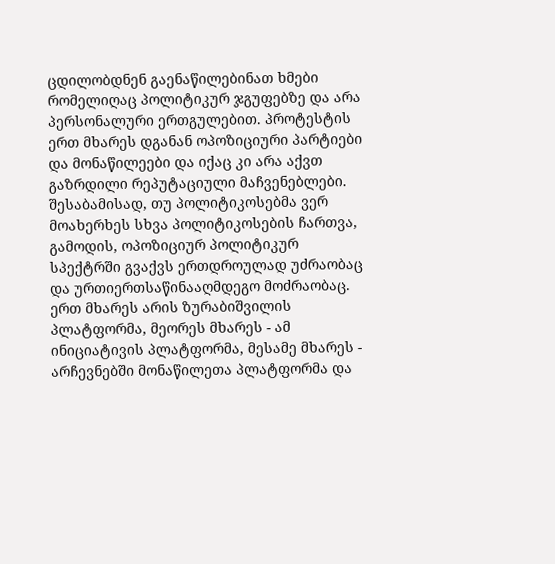ცდილობდნენ გაენაწილებინათ ხმები რომელიღაც პოლიტიკურ ჯგუფებზე და არა პერსონალური ერთგულებით. პროტესტის ერთ მხარეს დგანან ოპოზიციური პარტიები და მონაწილეები და იქაც კი არა აქვთ გაზრდილი რეპუტაციული მაჩვენებლები. შესაბამისად, თუ პოლიტიკოსებმა ვერ მოახერხეს სხვა პოლიტიკოსების ჩართვა, გამოდის, ოპოზიციურ პოლიტიკურ სპექტრში გვაქვს ერთდროულად უძრაობაც და ურთიერთსაწინააღმდეგო მოძრაობაც. ერთ მხარეს არის ზურაბიშვილის პლატფორმა, მეორეს მხარეს - ამ ინიციატივის პლატფორმა, მესამე მხარეს - არჩევნებში მონაწილეთა პლატფორმა და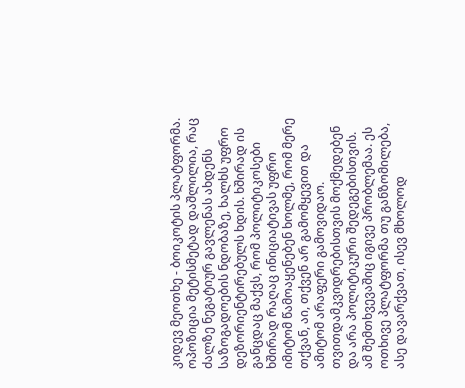კიდევ მეოთხე - ბოიკოტის პლატფორმა.
ოპოზიცია მეტისმეტად დაშლილია, რაც ძალზე ნეგატიურ გავლენას ახდენს საზოგადოების ნდობაზე, ხალხს უფრო დეზორიენტირებულს ხდის. ხშირად ის განცდაც მაქვს, რომ პოლიტიკოსები ხშირად რაღაც ინიციატივას უფრო იმიტომ წამოაყენებენ ხოლმე, რომ მერე თქვან, აი, თქვენ არ გამომყევით და ამიტომ არაფერი გამოვიდაო. თვითდამკვიდრებისთვის მოქმედებენ და არა პოლიტიკური შედეგებისთვის. ამ შემთხვევაშიც იგივე პრობლემაა. ეს ოთხივე პლატფორმა თუ განზომილება, ასე დავარქვათ, ისევ მხოლოდ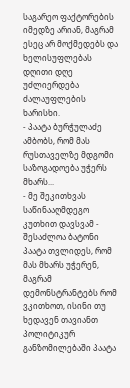საგარეო ფაქტორების იმედზე არიან, მაგრამ ესეც არ მოქმედებს და ხელისუფლებას დღითი დღე უძლიერდება ძალაუფლების ხარისხი.
- პაატა ბურჭულაძე ამბობს, რომ მას რუსთაველზე მდგომი საზოგადოება უჭერს მხარს...
- მე შეკითხვას საწინააღმდეგო კუთხით დავსვამ - შესაძლოა ბატონი პაატა თვლიდეს, რომ მას მხარს უჭერენ, მაგრამ დემონსტრანტებს რომ ვკითხოთ, ისინი თუ ხედავენ თავიანთ პოლიტიკურ განზომილებაში პაატა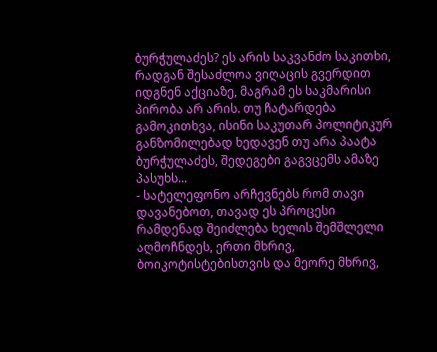ბურჭულაძეს? ეს არის საკვანძო საკითხი, რადგან შესაძლოა ვიღაცის გვერდით იდგნენ აქციაზე, მაგრამ ეს საკმარისი პირობა არ არის. თუ ჩატარდება გამოკითხვა, ისინი საკუთარ პოლიტიკურ განზომილებად ხედავენ თუ არა პაატა ბურჭულაძეს, შედეგები გაგვცემს ამაზე პასუხს...
- სატელეფონო არჩევნებს რომ თავი დავანებოთ, თავად ეს პროცესი რამდენად შეიძლება ხელის შემშლელი აღმოჩნდეს, ერთი მხრივ, ბოიკოტისტებისთვის და მეორე მხრივ,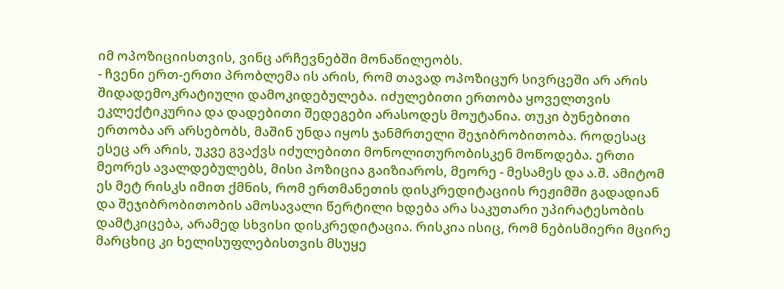იმ ოპოზიციისთვის, ვინც არჩევნებში მონაწილეობს.
- ჩვენი ერთ-ერთი პრობლემა ის არის, რომ თავად ოპოზიცურ სივრცეში არ არის შიდადემოკრატიული დამოკიდებულება. იძულებითი ერთობა ყოველთვის ეკლექტიკურია და დადებითი შედეგები არასოდეს მოუტანია. თუკი ბუნებითი ერთობა არ არსებობს, მაშინ უნდა იყოს ჯანმრთელი შეჯიბრობითობა. როდესაც ესეც არ არის, უკვე გვაქვს იძულებითი მონოლითურობისკენ მოწოდება. ერთი მეორეს ავალდებულებს, მისი პოზიცია გაიზიაროს, მეორე - მესამეს და ა.შ. ამიტომ ეს მეტ რისკს იმით ქმნის, რომ ერთმანეთის დისკრედიტაციის რეჟიმში გადადიან და შეჯიბრობითობის ამოსავალი წერტილი ხდება არა საკუთარი უპირატესობის დამტკიცება, არამედ სხვისი დისკრედიტაცია. რისკია ისიც, რომ ნებისმიერი მცირე მარცხიც კი ხელისუფლებისთვის მსუყე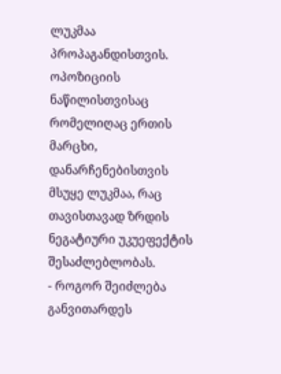ლუკმაა პროპაგანდისთვის. ოპოზიციის ნაწილისთვისაც რომელიღაც ერთის მარცხი, დანარჩენებისთვის მსუყე ლუკმაა, რაც თავისთავად ზრდის ნეგატიური უკუეფექტის შესაძლებლობას.
- როგორ შეიძლება განვითარდეს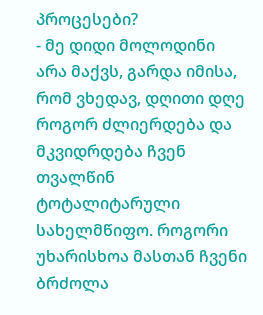პროცესები?
- მე დიდი მოლოდინი არა მაქვს, გარდა იმისა, რომ ვხედავ, დღითი დღე როგორ ძლიერდება და მკვიდრდება ჩვენ თვალწინ ტოტალიტარული სახელმწიფო. როგორი უხარისხოა მასთან ჩვენი ბრძოლა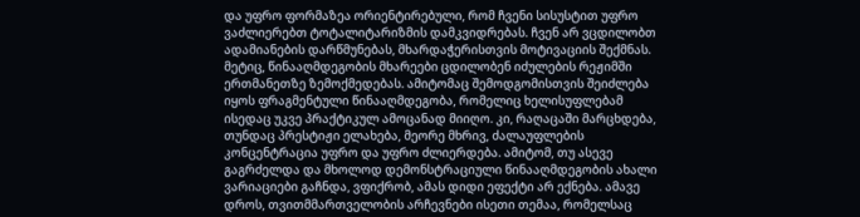და უფრო ფორმაზეა ორიენტირებული, რომ ჩვენი სისუსტით უფრო ვაძლიერებთ ტოტალიტარიზმის დამკვიდრებას. ჩვენ არ ვცდილობთ ადამიანების დარწმუნებას, მხარდაჭერისთვის მოტივაციის შექმნას. მეტიც, წინააღმდეგობის მხარეები ცდილობენ იძულების რეჟიმში ერთმანეთზე ზემოქმედებას. ამიტომაც შემოდგომისთვის შეიძლება იყოს ფრაგმენტული წინააღმდეგობა, რომელიც ხელისუფლებამ ისედაც უკვე პრაქტიკულ ამოცანად მიიღო. კი, რაღაცაში მარცხდება, თუნდაც პრესტიჟი ელახება, მეორე მხრივ, ძალაუფლების კონცენტრაცია უფრო და უფრო ძლიერდება. ამიტომ, თუ ასევე გაგრძელდა და მხოლოდ დემონსტრაციული წინააღმდეგობის ახალი ვარიაციები გაჩნდა, ვფიქრობ, ამას დიდი ეფექტი არ ექნება. ამავე დროს, თვითმმართველობის არჩევნები ისეთი თემაა, რომელსაც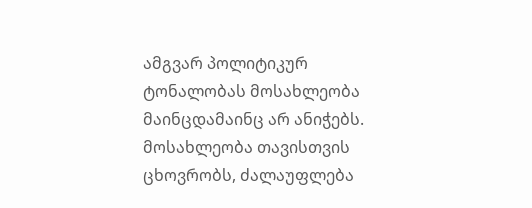ამგვარ პოლიტიკურ ტონალობას მოსახლეობა მაინცდამაინც არ ანიჭებს. მოსახლეობა თავისთვის ცხოვრობს, ძალაუფლება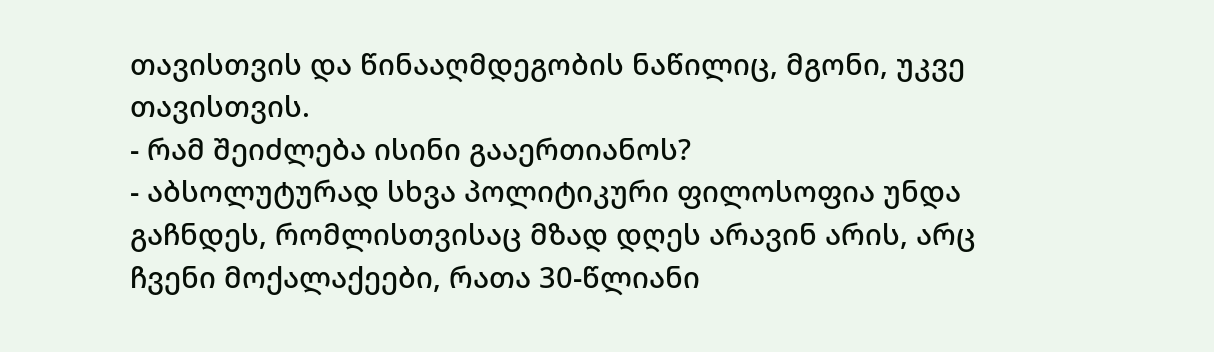თავისთვის და წინააღმდეგობის ნაწილიც, მგონი, უკვე თავისთვის.
- რამ შეიძლება ისინი გააერთიანოს?
- აბსოლუტურად სხვა პოლიტიკური ფილოსოფია უნდა გაჩნდეს, რომლისთვისაც მზად დღეს არავინ არის, არც ჩვენი მოქალაქეები, რათა 30-წლიანი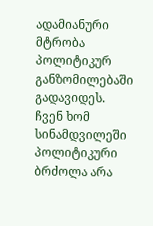ადამიანური მტრობა პოლიტიკურ განზომილებაში გადავიდეს. ჩვენ ხომ სინამდვილეში პოლიტიკური ბრძოლა არა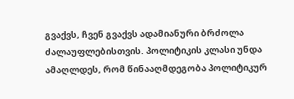გვაქვს, ჩვენ გვაქვს ადამიანური ბრძოლა ძალაუფლებისთვის. პოლიტიკის კლასი უნდა ამაღლდეს, რომ წინააღმდეგობა პოლიტიკურ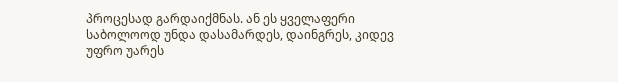პროცესად გარდაიქმნას. ან ეს ყველაფერი საბოლოოდ უნდა დასამარდეს, დაინგრეს, კიდევ უფრო უარეს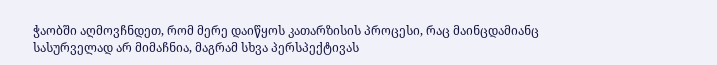ჭაობში აღმოვჩნდეთ, რომ მერე დაიწყოს კათარზისის პროცესი, რაც მაინცდამიანც სასურველად არ მიმაჩნია, მაგრამ სხვა პერსპექტივას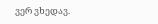ვერ ვხედავ.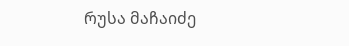რუსა მაჩაიძე